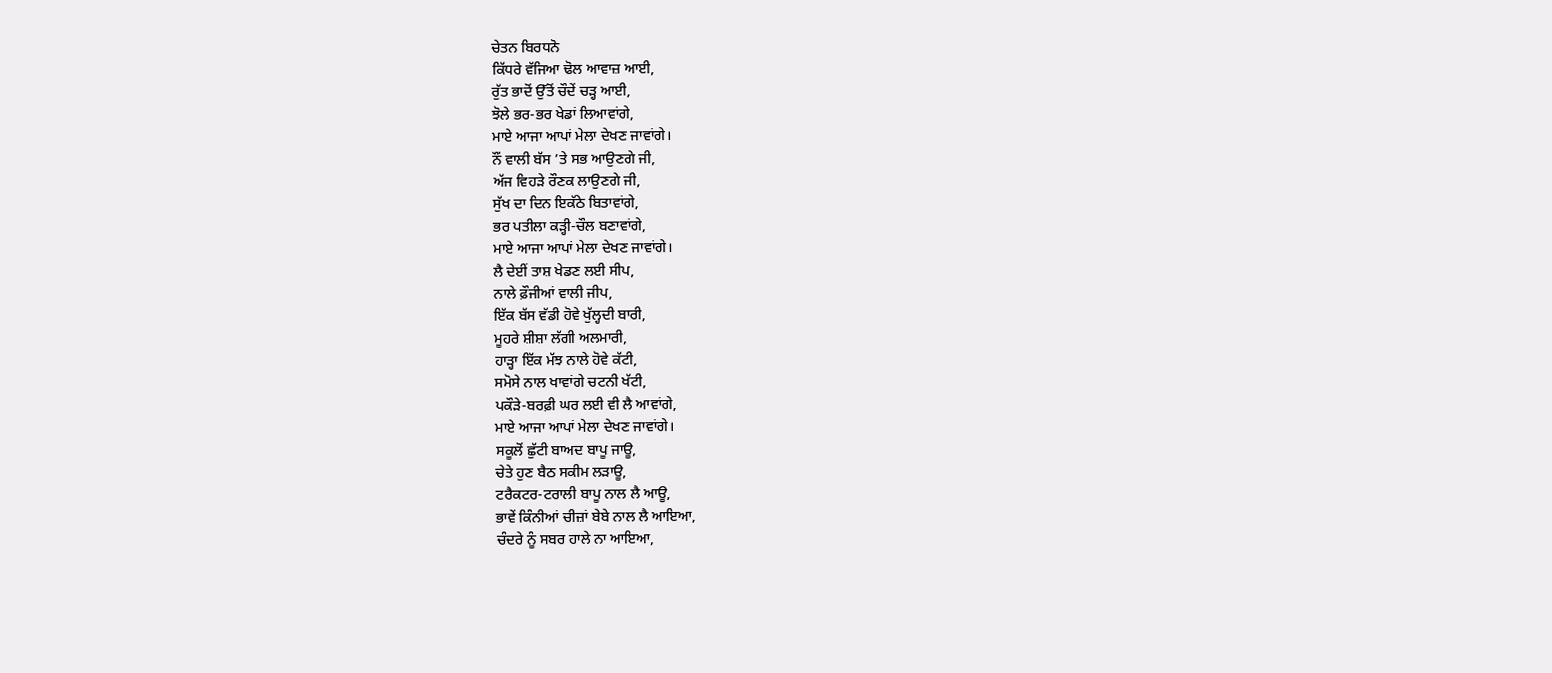ਚੇਤਨ ਬਿਰਧਨੋ
ਕਿੱਧਰੇ ਵੱਜਿਆ ਢੋਲ ਆਵਾਜ਼ ਆਈ,
ਰੁੱਤ ਭਾਦੋਂ ਉੱਤੋਂ ਚੌਦੇਂ ਚੜ੍ਹ ਆਈ,
ਝੋਲੇ ਭਰ-ਭਰ ਖੇਡਾਂ ਲਿਆਵਾਂਗੇ,
ਮਾਏ ਆਜਾ ਆਪਾਂ ਮੇਲਾ ਦੇਖਣ ਜਾਵਾਂਗੇ।
ਨੌਂ ਵਾਲੀ ਬੱਸ ’ਤੇ ਸਭ ਆਉਣਗੇ ਜੀ,
ਅੱਜ ਵਿਹੜੇ ਰੌਣਕ ਲਾਉਣਗੇ ਜੀ,
ਸੁੱਖ ਦਾ ਦਿਨ ਇਕੱਠੇ ਬਿਤਾਵਾਂਗੇ,
ਭਰ ਪਤੀਲਾ ਕੜ੍ਹੀ-ਚੌਲ ਬਣਾਵਾਂਗੇ,
ਮਾਏ ਆਜਾ ਆਪਾਂ ਮੇਲਾ ਦੇਖਣ ਜਾਵਾਂਗੇ।
ਲੈ ਦੇਈਂ ਤਾਸ਼ ਖੇਡਣ ਲਈ ਸੀਪ,
ਨਾਲੇ ਫ਼ੌਜੀਆਂ ਵਾਲੀ ਜੀਪ,
ਇੱਕ ਬੱਸ ਵੱਡੀ ਹੋਵੇ ਖੁੱਲ੍ਹਦੀ ਬਾਰੀ,
ਮੂਹਰੇ ਸ਼ੀਸ਼ਾ ਲੱਗੀ ਅਲਮਾਰੀ,
ਹਾੜ੍ਹਾ ਇੱਕ ਮੱਝ ਨਾਲੇ ਹੋਵੇ ਕੱਟੀ,
ਸਮੋਸੇ ਨਾਲ ਖਾਵਾਂਗੇ ਚਟਨੀ ਖੱਟੀ,
ਪਕੌੜੇ-ਬਰਫ਼ੀ ਘਰ ਲਈ ਵੀ ਲੈ ਆਵਾਂਗੇ,
ਮਾਏ ਆਜਾ ਆਪਾਂ ਮੇਲਾ ਦੇਖਣ ਜਾਵਾਂਗੇ।
ਸਕੂਲੋਂ ਛੁੱਟੀ ਬਾਅਦ ਬਾਪੂ ਜਾਊ,
ਚੇਤੇ ਹੁਣ ਬੈਠ ਸਕੀਮ ਲੜਾਊ,
ਟਰੈਕਟਰ-ਟਰਾਲੀ ਬਾਪੂ ਨਾਲ ਲੈ ਆਊ,
ਭਾਵੇਂ ਕਿੰਨੀਆਂ ਚੀਜ਼ਾਂ ਬੇਬੇ ਨਾਲ ਲੈ ਆਇਆ,
ਚੰਦਰੇ ਨੂੰ ਸਬਰ ਹਾਲੇ ਨਾ ਆਇਆ,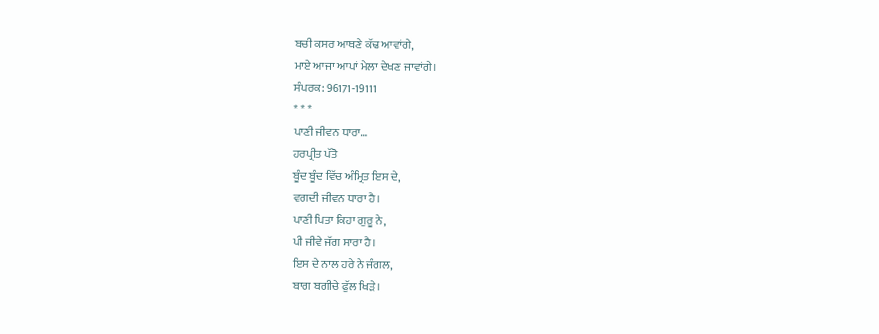ਬਚੀ ਕਸਰ ਆਥਣੇ ਕੱਢ ਆਵਾਂਗੇ,
ਮਾਏ ਆਜਾ ਆਪਾਂ ਮੇਲਾ ਦੇਖਣ ਜਾਵਾਂਗੇ।
ਸੰਪਰਕ: 96171-19111
* * *
ਪਾਣੀ ਜੀਵਨ ਧਾਰਾ…
ਹਰਪ੍ਰੀਤ ਪੱਤੋ
ਬੂੰਦ ਬੂੰਦ ਵਿੱਚ ਅੰਮ੍ਰਿਤ ਇਸ ਦੇ,
ਵਗਦੀ ਜੀਵਨ ਧਾਰਾ ਹੈ।
ਪਾਣੀ ਪਿਤਾ ਕਿਹਾ ਗੁਰੂ ਨੇ,
ਪੀ ਜੀਵੇ ਜੱਗ ਸਾਰਾ ਹੈ।
ਇਸ ਦੇ ਨਾਲ ਹਰੇ ਨੇ ਜੰਗਲ,
ਬਾਗ ਬਗੀਚੇ ਫੁੱਲ ਖਿੜੇ।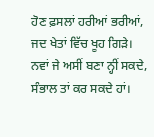ਹੋਣ ਫ਼ਸਲਾਂ ਹਰੀਆਂ ਭਰੀਆਂ,
ਜਦ ਖੇਤਾਂ ਵਿੱਚ ਖੂਹ ਗਿੜੇ।
ਨਵਾਂ ਜੇ ਅਸੀਂ ਬਣਾ ਨ੍ਹੀਂ ਸਕਦੇ,
ਸੰਭਾਲ ਤਾਂ ਕਰ ਸਕਦੇ ਹਾਂ।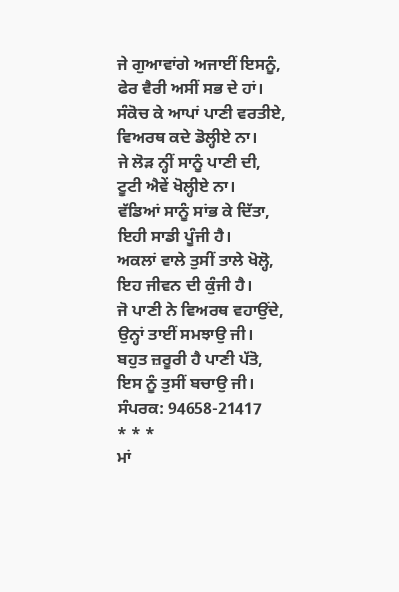ਜੇ ਗੁਆਵਾਂਗੇ ਅਜਾਈਂ ਇਸਨੂੰ,
ਫੇਰ ਵੈਰੀ ਅਸੀਂ ਸਭ ਦੇ ਹਾਂ।
ਸੰਕੋਚ ਕੇ ਆਪਾਂ ਪਾਣੀ ਵਰਤੀਏ,
ਵਿਅਰਥ ਕਦੇ ਡੋਲ੍ਹੀਏ ਨਾ।
ਜੇ ਲੋੜ ਨ੍ਹੀਂ ਸਾਨੂੰ ਪਾਣੀ ਦੀ,
ਟੂਟੀ ਐਵੇਂ ਖੋਲ੍ਹੀਏ ਨਾ।
ਵੱਡਿਆਂ ਸਾਨੂੰ ਸਾਂਭ ਕੇ ਦਿੱਤਾ,
ਇਹੀ ਸਾਡੀ ਪੂੰਜੀ ਹੈ।
ਅਕਲਾਂ ਵਾਲੇ ਤੁਸੀਂ ਤਾਲੇ ਖੋਲ੍ਹੋ,
ਇਹ ਜੀਵਨ ਦੀ ਕੁੰਜੀ ਹੈ।
ਜੋ ਪਾਣੀ ਨੇ ਵਿਅਰਥ ਵਹਾਉਂਦੇ,
ਉਨ੍ਹਾਂ ਤਾਈਂ ਸਮਝਾਉ ਜੀ।
ਬਹੁਤ ਜ਼ਰੂਰੀ ਹੈ ਪਾਣੀ ਪੱਤੋ,
ਇਸ ਨੂੰ ਤੁਸੀਂ ਬਚਾਉ ਜੀ।
ਸੰਪਰਕ: 94658-21417
* * *
ਮਾਂ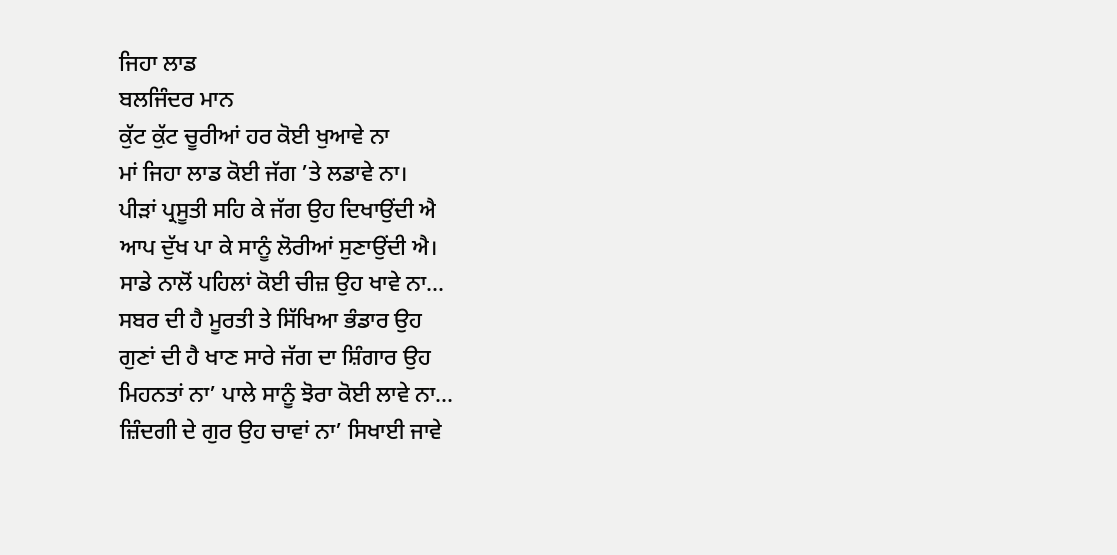ਜਿਹਾ ਲਾਡ
ਬਲਜਿੰਦਰ ਮਾਨ
ਕੁੱਟ ਕੁੱਟ ਚੂਰੀਆਂ ਹਰ ਕੋਈ ਖੁਆਵੇ ਨਾ
ਮਾਂ ਜਿਹਾ ਲਾਡ ਕੋਈ ਜੱਗ ’ਤੇ ਲਡਾਵੇ ਨਾ।
ਪੀੜਾਂ ਪ੍ਰਸੂਤੀ ਸਹਿ ਕੇ ਜੱਗ ਉਹ ਦਿਖਾਉਂਦੀ ਐ
ਆਪ ਦੁੱਖ ਪਾ ਕੇ ਸਾਨੂੰ ਲੋਰੀਆਂ ਸੁਣਾਉਂਦੀ ਐ।
ਸਾਡੇ ਨਾਲੋਂ ਪਹਿਲਾਂ ਕੋਈ ਚੀਜ਼ ਉਹ ਖਾਵੇ ਨਾ…
ਸਬਰ ਦੀ ਹੈ ਮੂਰਤੀ ਤੇ ਸਿੱਖਿਆ ਭੰਡਾਰ ਉਹ
ਗੁਣਾਂ ਦੀ ਹੈ ਖਾਣ ਸਾਰੇ ਜੱਗ ਦਾ ਸ਼ਿੰਗਾਰ ਉਹ
ਮਿਹਨਤਾਂ ਨਾ’ ਪਾਲੇ ਸਾਨੂੰ ਝੋਰਾ ਕੋਈ ਲਾਵੇ ਨਾ…
ਜ਼ਿੰਦਗੀ ਦੇ ਗੁਰ ਉਹ ਚਾਵਾਂ ਨਾ’ ਸਿਖਾਈ ਜਾਵੇ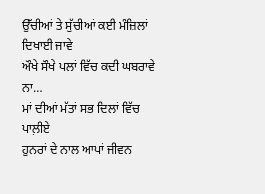ਉੱਚੀਆਂ ਤੇ ਸੁੱਚੀਆਂ ਕਈ ਮੰਜ਼ਿਲਾਂ ਦਿਖਾਈ ਜਾਵੇ
ਔਖੇ ਸੌਖੇ ਪਲਾਂ ਵਿੱਚ ਕਦੀ ਘਬਰਾਵੇ ਨਾ…
ਮਾਂ ਦੀਆਂ ਮੱਤਾਂ ਸਭ ਦਿਲਾਂ ਵਿੱਚ ਪਾਲ਼ੀਏ
ਹੁਨਰਾਂ ਦੇ ਨਾਲ ਆਪਾਂ ਜੀਵਨ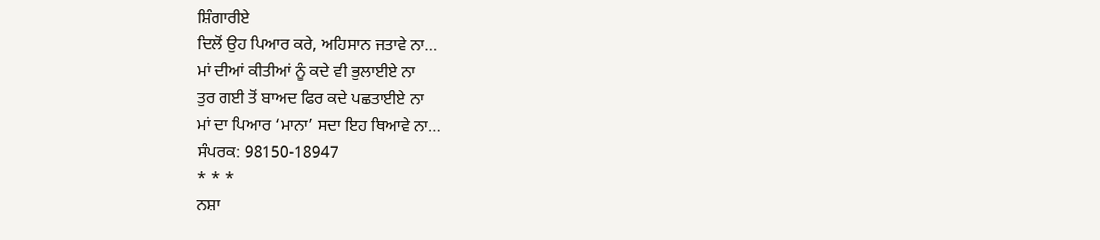ਸ਼ਿੰਗਾਰੀਏ
ਦਿਲੋਂ ਉਹ ਪਿਆਰ ਕਰੇ, ਅਹਿਸਾਨ ਜਤਾਵੇ ਨਾ…
ਮਾਂ ਦੀਆਂ ਕੀਤੀਆਂ ਨੂੰ ਕਦੇ ਵੀ ਭੁਲਾਈਏ ਨਾ
ਤੁਰ ਗਈ ਤੋਂ ਬਾਅਦ ਫਿਰ ਕਦੇ ਪਛਤਾਈਏ ਨਾ
ਮਾਂ ਦਾ ਪਿਆਰ ‘ਮਾਨਾ’ ਸਦਾ ਇਹ ਥਿਆਵੇ ਨਾ…
ਸੰਪਰਕ: 98150-18947
* * *
ਨਸ਼ਾ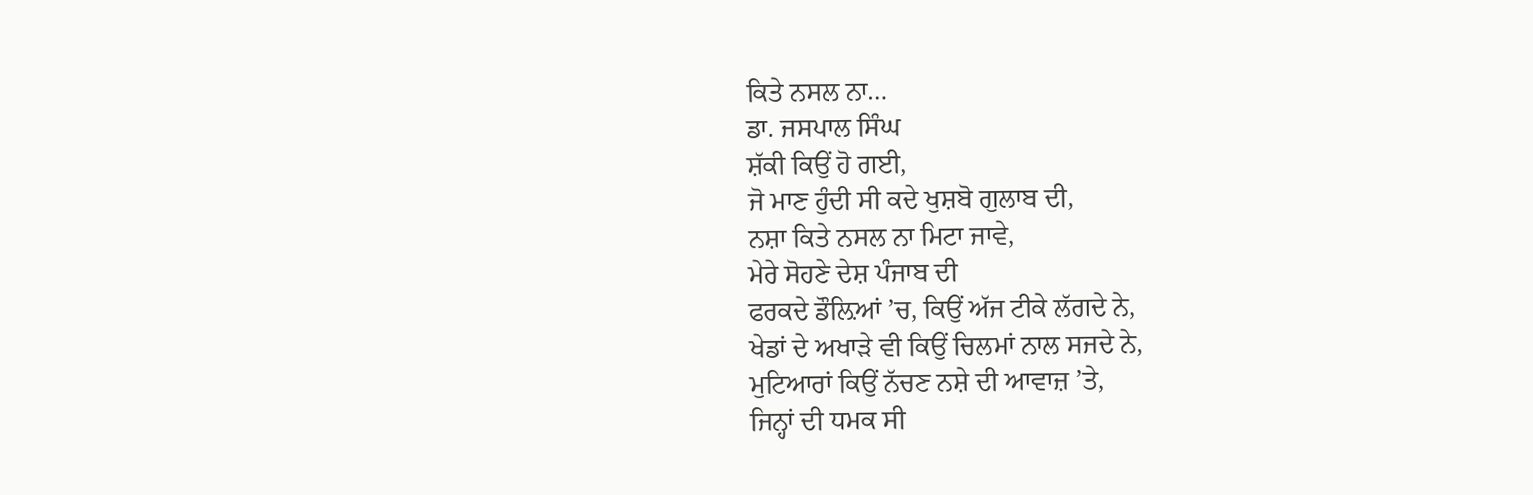ਕਿਤੇ ਨਸਲ ਨਾ…
ਡਾ. ਜਸਪਾਲ ਸਿੰਘ
ਸ਼ੱਕੀ ਕਿਉਂ ਹੋ ਗਈ,
ਜੋ ਮਾਣ ਹੁੰਦੀ ਸੀ ਕਦੇ ਖੁਸ਼ਬੋ ਗੁਲਾਬ ਦੀ,
ਨਸ਼ਾ ਕਿਤੇ ਨਸਲ ਨਾ ਮਿਟਾ ਜਾਵੇ,
ਮੇਰੇ ਸੋਹਣੇ ਦੇਸ਼ ਪੰਜਾਬ ਦੀ
ਫਰਕਦੇ ਡੌਲ਼ਿਆਂ ’ਚ, ਕਿਉਂ ਅੱਜ ਟੀਕੇ ਲੱਗਦੇ ਨੇ,
ਖੇਡਾਂ ਦੇ ਅਖਾੜੇ ਵੀ ਕਿਉਂ ਚਿਲਮਾਂ ਨਾਲ ਸਜਦੇ ਨੇ,
ਮੁਟਿਆਰਾਂ ਕਿਉਂ ਨੱਚਣ ਨਸ਼ੇ ਦੀ ਆਵਾਜ਼ ’ਤੇ,
ਜਿਨ੍ਹਾਂ ਦੀ ਧਮਕ ਸੀ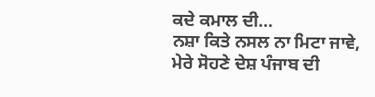ਕਦੇ ਕਮਾਲ ਦੀ…
ਨਸ਼ਾ ਕਿਤੇ ਨਸਲ ਨਾ ਮਿਟਾ ਜਾਵੇ,
ਮੇਰੇ ਸੋਹਣੇ ਦੇਸ਼ ਪੰਜਾਬ ਦੀ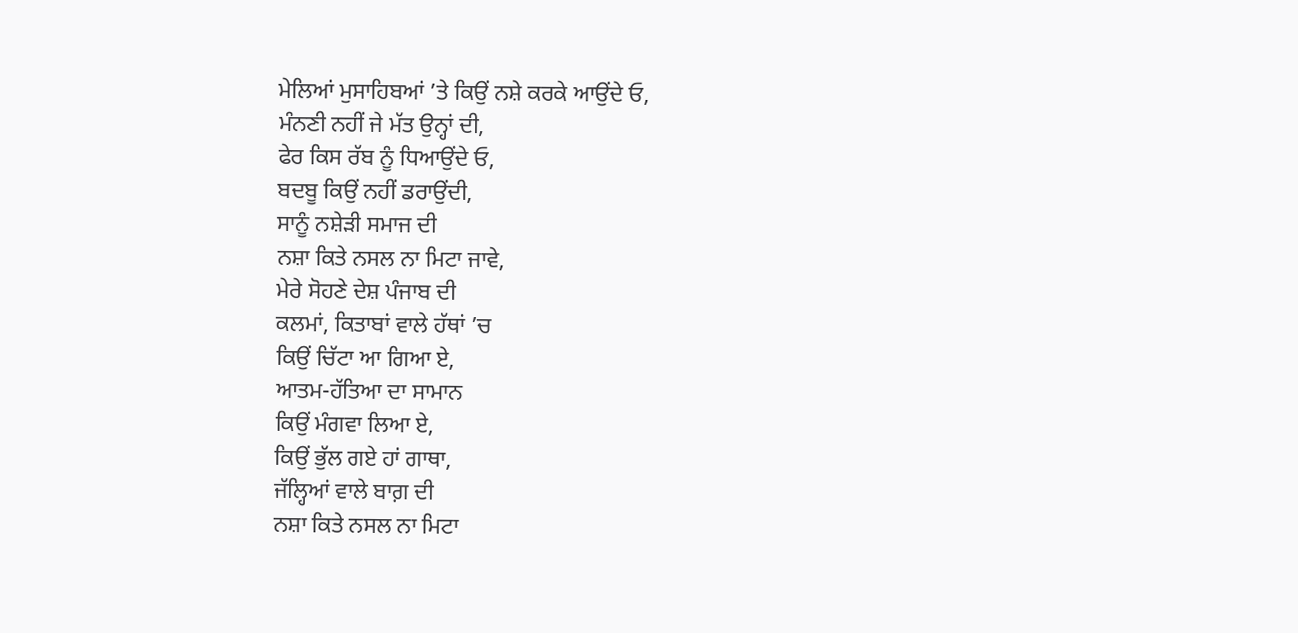ਮੇਲਿਆਂ ਮੁਸਾਹਿਬਆਂ ’ਤੇ ਕਿਉਂ ਨਸ਼ੇ ਕਰਕੇ ਆਉਂਦੇ ਓ,
ਮੰਨਣੀ ਨਹੀਂ ਜੇ ਮੱਤ ਉਨ੍ਹਾਂ ਦੀ,
ਫੇਰ ਕਿਸ ਰੱਬ ਨੂੰ ਧਿਆਉਂਦੇ ਓ,
ਬਦਬੂ ਕਿਉਂ ਨਹੀਂ ਡਰਾਉਂਦੀ,
ਸਾਨੂੰ ਨਸ਼ੇੜੀ ਸਮਾਜ ਦੀ
ਨਸ਼ਾ ਕਿਤੇ ਨਸਲ ਨਾ ਮਿਟਾ ਜਾਵੇ,
ਮੇਰੇ ਸੋਹਣੇ ਦੇਸ਼ ਪੰਜਾਬ ਦੀ
ਕਲਮਾਂ, ਕਿਤਾਬਾਂ ਵਾਲੇ ਹੱਥਾਂ ’ਚ
ਕਿਉਂ ਚਿੱਟਾ ਆ ਗਿਆ ਏ,
ਆਤਮ-ਹੱਤਿਆ ਦਾ ਸਾਮਾਨ
ਕਿਉਂ ਮੰਗਵਾ ਲਿਆ ਏ,
ਕਿਉਂ ਭੁੱਲ ਗਏ ਹਾਂ ਗਾਥਾ,
ਜੱਲ੍ਹਿਆਂ ਵਾਲੇ ਬਾਗ਼ ਦੀ
ਨਸ਼ਾ ਕਿਤੇ ਨਸਲ ਨਾ ਮਿਟਾ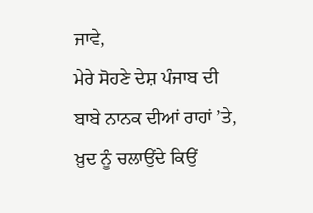ਜਾਵੇ,
ਮੇਰੇ ਸੋਹਣੇ ਦੇਸ਼ ਪੰਜਾਬ ਦੀ
ਬਾਬੇ ਨਾਨਕ ਦੀਆਂ ਰਾਹਾਂ ’ਤੇ,
ਖ਼ੁਦ ਨੂੰ ਚਲਾਉਂਦੇ ਕਿਉਂ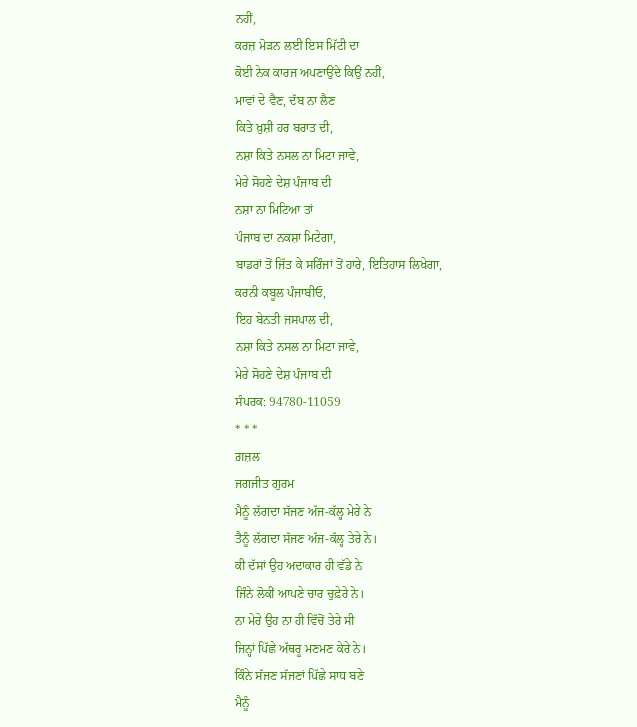ਨਹੀਂ,
ਕਰਜ਼ ਮੋੜਨ ਲਈ ਇਸ ਮਿੱਟੀ ਦਾ
ਕੋਈ ਨੇਕ ਕਾਰਜ ਅਪਣਾਉਂਦੇ ਕਿਉਂ ਨਹੀਂ,
ਮਾਵਾਂ ਦੇ ਵੈਣ, ਦੱਬ ਨਾ ਲੈਣ
ਕਿਤੇ ਖ਼ੁਸ਼ੀ ਹਰ ਬਰਾਤ ਦੀ,
ਨਸ਼ਾ ਕਿਤੇ ਨਸਲ ਨਾ ਮਿਟਾ ਜਾਵੇ,
ਮੇਰੇ ਸੋਹਣੇ ਦੇਸ਼ ਪੰਜਾਬ ਦੀ
ਨਸ਼ਾ ਨਾ ਮਿਟਿਆ ਤਾਂ
ਪੰਜਾਬ ਦਾ ਨਕਸ਼ਾ ਮਿਟੇਗਾ,
ਬਾਡਰਾਂ ਤੋਂ ਜਿੱਤ ਕੇ ਸਰਿੰਜਾਂ ਤੋਂ ਹਾਰੇ, ਇਤਿਹਾਸ ਲਿਖੇਗਾ,
ਕਰਨੀ ਕਬੂਲ ਪੰਜਾਬੀਓ,
ਇਹ ਬੇਨਤੀ ਜਸਪਾਲ ਦੀ,
ਨਸ਼ਾ ਕਿਤੇ ਨਸਲ ਨਾ ਮਿਟਾ ਜਾਵੇ,
ਮੇਰੇ ਸੋਹਣੇ ਦੇਸ਼ ਪੰਜਾਬ ਦੀ
ਸੰਪਰਕ: 94780-11059
* * *
ਗ਼ਜ਼ਲ
ਜਗਜੀਤ ਗੁਰਮ
ਮੈਨੂੰ ਲੱਗਦਾ ਸੱਜਣ ਅੱਜ-ਕੱਲ੍ਹ ਮੇਰੇ ਨੇ
ਤੈਨੂੰ ਲੱਗਦਾ ਸੱਜਣ ਅੱਜ-ਕੱਲ੍ਹ ਤੇਰੇ ਨੇ।
ਕੀ ਦੱਸਾਂ ਉਹ ਅਦਾਕਾਰ ਹੀ ਵੱਡੇ ਨੇ
ਜਿੰਨੇ ਲੋਕੀਂ ਆਪਣੇ ਚਾਰ ਚੁਫ਼ੇਰੇ ਨੇ।
ਨਾ ਮੇਰੇ ਉਹ ਨਾ ਹੀ ਵਿੱਚੋਂ ਤੇਰੇ ਸੀ
ਜਿਨ੍ਹਾਂ ਪਿੱਛੇ ਅੱਥਰੂ ਮਣਮਣ ਕੇਰੇ ਨੇ।
ਕਿੰਨੇ ਸੱਜਣ ਸੱਜਣਾਂ ਪਿੱਛੇ ਸਾਧ ਬਣੇ
ਮੈਨੂੰ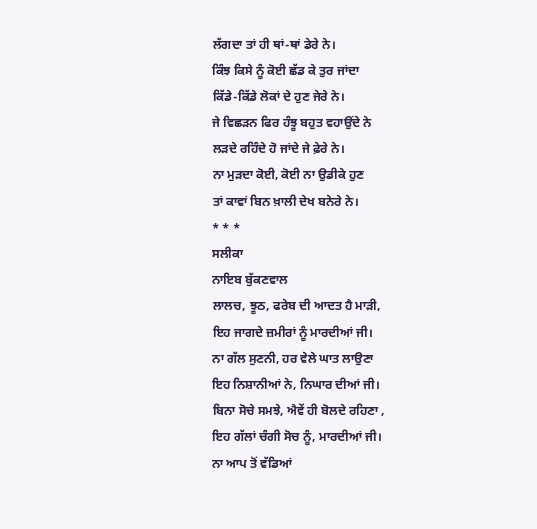ਲੱਗਦਾ ਤਾਂ ਹੀ ਥਾਂ-ਥਾਂ ਡੇਰੇ ਨੇ।
ਕਿੰਝ ਕਿਸੇ ਨੂੰ ਕੋਈ ਛੱਡ ਕੇ ਤੁਰ ਜਾਂਦਾ
ਕਿੱਡੇ-ਕਿੱਡੇ ਲੋਕਾਂ ਦੇ ਹੁਣ ਜੇਰੇ ਨੇ।
ਜੇ ਵਿਛੜਨ ਫਿਰ ਹੰਝੂ ਬਹੁਤ ਵਹਾਉਂਦੇ ਨੇ
ਲੜਦੇ ਰਹਿੰਦੇ ਹੋ ਜਾਂਦੇ ਜੇ ਫ਼ੇਰੇ ਨੇ।
ਨਾ ਮੁੜਦਾ ਕੋਈ, ਕੋਈ ਨਾ ਉਡੀਕੇ ਹੁਣ
ਤਾਂ ਕਾਵਾਂ ਬਿਨ ਖ਼ਾਲੀ ਦੇਖ ਬਨੇਰੇ ਨੇ।
* * *
ਸਲੀਕਾ
ਨਾਇਬ ਬੁੱਕਣਵਾਲ
ਲਾਲਚ, ਝੂਠ, ਫਰੇਬ ਦੀ ਆਦਤ ਹੈ ਮਾੜੀ,
ਇਹ ਜਾਗਦੇ ਜ਼ਮੀਰਾਂ ਨੂੰ ਮਾਰਦੀਆਂ ਜੀ।
ਨਾ ਗੱਲ ਸੁਣਨੀ, ਹਰ ਵੇਲੇ ਘਾਤ ਲਾਉਣਾ
ਇਹ ਨਿਸ਼ਾਨੀਆਂ ਨੇ, ਨਿਘਾਰ ਦੀਆਂ ਜੀ।
ਬਿਨਾ ਸੋਚੇ ਸਮਝੇ, ਐਵੇਂ ਹੀ ਬੋਲਦੇ ਰਹਿਣਾ ,
ਇਹ ਗੱਲਾਂ ਚੰਗੀ ਸੋਚ ਨੂੰ, ਮਾਰਦੀਆਂ ਜੀ।
ਨਾ ਆਪ ਤੋਂ ਵੱਡਿਆਂ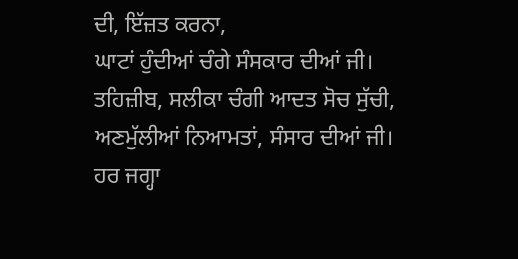ਦੀ, ਇੱਜ਼ਤ ਕਰਨਾ,
ਘਾਟਾਂ ਹੁੰਦੀਆਂ ਚੰਗੇ ਸੰਸਕਾਰ ਦੀਆਂ ਜੀ।
ਤਹਿਜ਼ੀਬ, ਸਲੀਕਾ ਚੰਗੀ ਆਦਤ ਸੋਚ ਸੁੱਚੀ,
ਅਣਮੁੱਲੀਆਂ ਨਿਆਮਤਾਂ, ਸੰਸਾਰ ਦੀਆਂ ਜੀ।
ਹਰ ਜਗ੍ਹਾ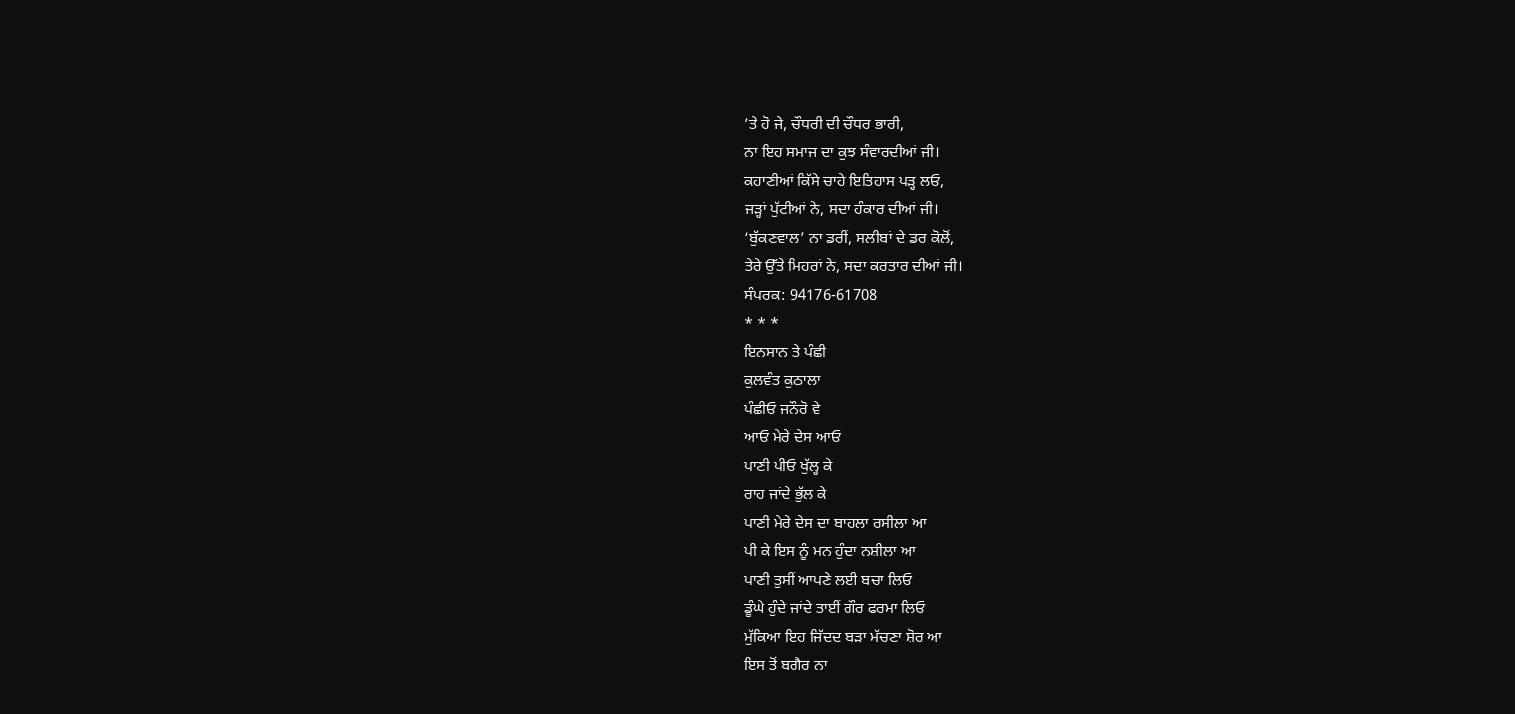’ਤੇ ਹੋ ਜੇ, ਚੌਧਰੀ ਦੀ ਚੌਧਰ ਭਾਰੀ,
ਨਾ ਇਹ ਸਮਾਜ ਦਾ ਕੁਝ ਸੰਵਾਰਦੀਆਂ ਜੀ।
ਕਹਾਣੀਆਂ ਕਿੱਸੇ ਚਾਹੇ ਇਤਿਹਾਸ ਪੜ੍ਹ ਲਓ,
ਜੜ੍ਹਾਂ ਪੁੱਟੀਆਂ ਨੇ, ਸਦਾ ਹੰਕਾਰ ਦੀਆਂ ਜੀ।
‘ਬੁੱਕਣਵਾਲ’ ਨਾ ਡਰੀਂ, ਸਲੀਬਾਂ ਦੇ ਡਰ ਕੋਲੋਂ,
ਤੇਰੇ ਉੱਤੇ ਮਿਹਰਾਂ ਨੇ, ਸਦਾ ਕਰਤਾਰ ਦੀਆਂ ਜੀ।
ਸੰਪਰਕ: 94176-61708
* * *
ਇਨਸਾਨ ਤੇ ਪੰਛੀ
ਕੁਲਵੰਤ ਕੁਠਾਲਾ
ਪੰਛੀਓ ਜਨੌਰੋ ਵੇ
ਆਓ ਮੇਰੇ ਦੇਸ ਆਓ
ਪਾਣੀ ਪੀਓ ਖੁੱਲ੍ਹ ਕੇ
ਰਾਹ ਜਾਂਦੇ ਭੁੱਲ ਕੇ
ਪਾਣੀ ਮੇਰੇ ਦੇਸ ਦਾ ਬਾਹਲਾ ਰਸੀਲਾ ਆ
ਪੀ ਕੇ ਇਸ ਨੂੰ ਮਨ ਹੁੰਦਾ ਨਸ਼ੀਲਾ ਆ
ਪਾਣੀ ਤੁਸੀਂ ਆਪਣੇ ਲਈ ਬਚਾ ਲਿਓ
ਡੂੰਘੇ ਹੁੰਦੇ ਜਾਂਦੇ ਤਾਈਂ ਗੌਰ ਫਰਮਾ ਲਿਓ
ਮੁੱਕਿਆ ਇਹ ਜਿੱਦਦ ਬੜਾ ਮੱਚਣਾ ਸ਼ੋਰ ਆ
ਇਸ ਤੋਂ ਬਗੈਰ ਨਾ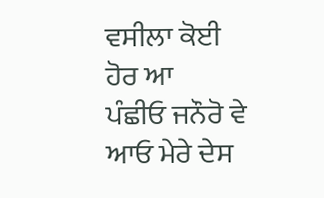ਵਸੀਲਾ ਕੋਈ ਹੋਰ ਆ
ਪੰਛੀਓ ਜਨੌਰੋ ਵੇ ਆਓ ਮੇਰੇ ਦੇਸ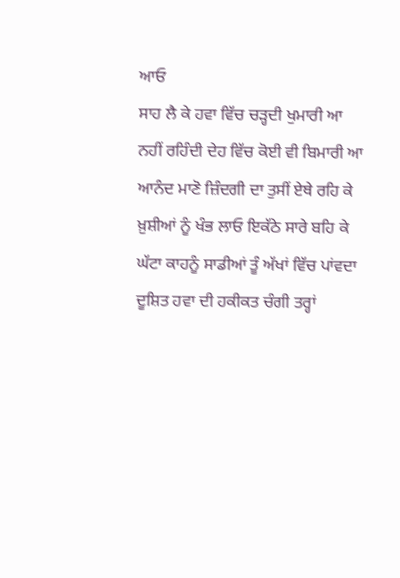ਆਓ
ਸਾਹ ਲੈ ਕੇ ਹਵਾ ਵਿੱਚ ਚੜ੍ਹਦੀ ਖੁਮਾਰੀ ਆ
ਨਹੀਂ ਰਹਿੰਦੀ ਦੇਹ ਵਿੱਚ ਕੋਈ ਵੀ ਬਿਮਾਰੀ ਆ
ਆਨੰਦ ਮਾਣੋ ਜ਼ਿੰਦਗੀ ਦਾ ਤੁਸੀਂ ਏਥੇ ਰਹਿ ਕੇ
ਖ਼ੁਸ਼ੀਆਂ ਨੂੰ ਖੰਭ ਲਾਓ ਇਕੱਠੇ ਸਾਰੇ ਬਹਿ ਕੇ
ਘੱਟਾ ਕਾਹਨੂੰ ਸਾਡੀਆਂ ਤੂੰ ਅੱਖਾਂ ਵਿੱਚ ਪਾਂਵਦਾ
ਦੂਸ਼ਿਤ ਹਵਾ ਦੀ ਹਕੀਕਤ ਚੰਗੀ ਤਰ੍ਹਾਂ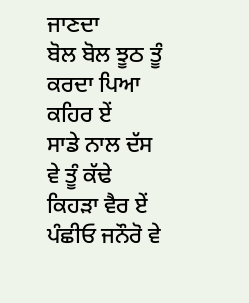ਜਾਣਦਾ
ਬੋਲ ਬੋਲ ਝੂਠ ਤੂੰ ਕਰਦਾ ਪਿਆ ਕਹਿਰ ਏਂ
ਸਾਡੇ ਨਾਲ ਦੱਸ ਵੇ ਤੂੰ ਕੱਢੇ ਕਿਹੜਾ ਵੈਰ ਏਂ
ਪੰਛੀਓ ਜਨੌਰੋ ਵੇ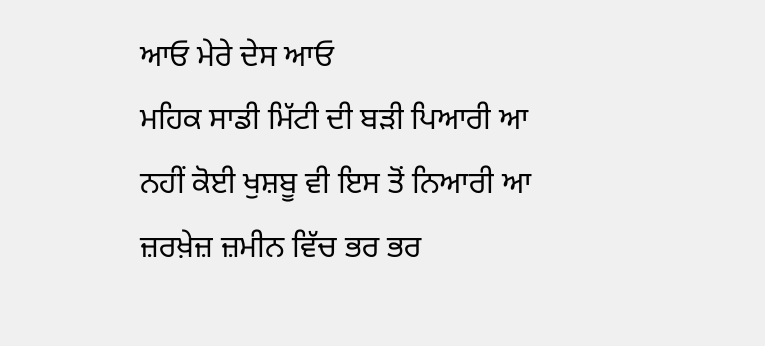ਆਓ ਮੇਰੇ ਦੇਸ ਆਓ
ਮਹਿਕ ਸਾਡੀ ਮਿੱਟੀ ਦੀ ਬੜੀ ਪਿਆਰੀ ਆ
ਨਹੀਂ ਕੋਈ ਖੁਸ਼ਬੂ ਵੀ ਇਸ ਤੋਂ ਨਿਆਰੀ ਆ
ਜ਼ਰਖ਼ੇਜ਼ ਜ਼ਮੀਨ ਵਿੱਚ ਭਰ ਭਰ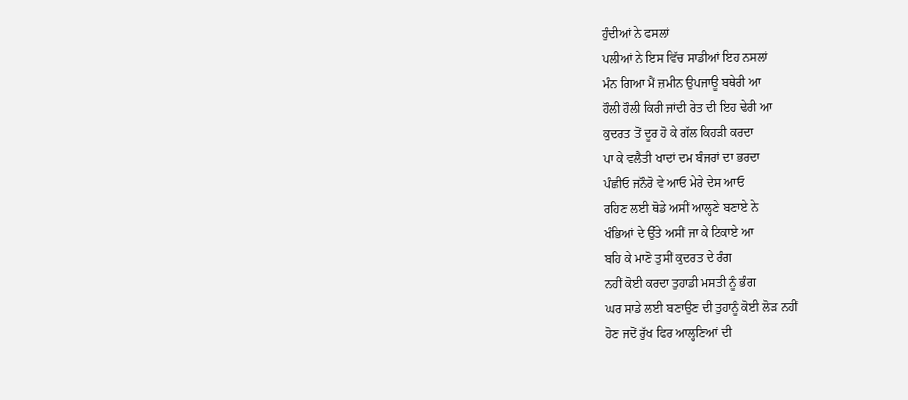ਹੁੰਦੀਆਂ ਨੇ ਫਸਲਾਂ
ਪਲੀਆਂ ਨੇ ਇਸ ਵਿੱਚ ਸਾਡੀਆਂ ਇਹ ਨਸਲਾਂ
ਮੰਨ ਗਿਆ ਮੈਂ ਜ਼ਮੀਨ ਉਪਜਾਊ ਬਥੇਰੀ ਆ
ਹੌਲੀ ਹੌਲੀ ਕਿਰੀ ਜਾਂਦੀ ਰੇਤ ਦੀ ਇਹ ਢੇਰੀ ਆ
ਕੁਦਰਤ ਤੋਂ ਦੂਰ ਹੋ ਕੇ ਗੱਲ ਕਿਹੜੀ ਕਰਦਾ
ਪਾ ਕੇ ਵਲੈਤੀ ਖਾਦਾਂ ਦਮ ਬੰਜਰਾਂ ਦਾ ਭਰਦਾ
ਪੰਛੀਓ ਜਨੌਰੋ ਵੇ ਆਓ ਮੇਰੇ ਦੇਸ ਆਓ
ਰਹਿਣ ਲਈ ਥੋਡੇ ਅਸੀਂ ਆਲ੍ਹਣੇ ਬਣਾਏ ਨੇ
ਖੰਭਿਆਂ ਦੇ ਉੱਤੇ ਅਸੀਂ ਜਾ ਕੇ ਟਿਕਾਏ ਆ
ਬਹਿ ਕੇ ਮਾਣੋ ਤੁਸੀਂ ਕੁਦਰਤ ਦੇ ਰੰਗ
ਨਹੀਂ ਕੋਈ ਕਰਦਾ ਤੁਹਾਡੀ ਮਸਤੀ ਨੂੰ ਭੰਗ
ਘਰ ਸਾਡੇ ਲਈ ਬਣਾਉਣ ਦੀ ਤੁਹਾਨੂੰ ਕੋਈ ਲੋੜ ਨਹੀਂ
ਹੋਣ ਜਦੋਂ ਰੁੱਖ ਫਿਰ ਆਲ੍ਹਣਿਆਂ ਦੀ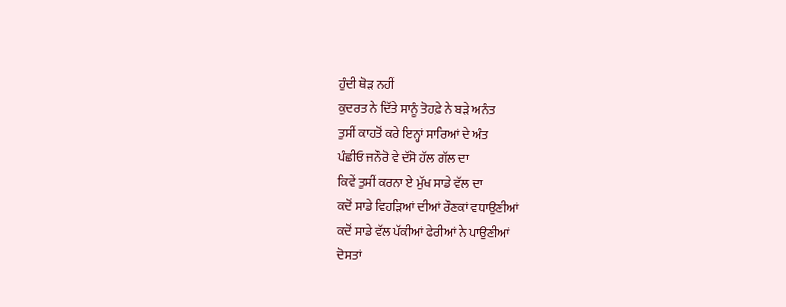ਹੁੰਦੀ ਥੋੜ ਨਹੀਂ
ਕੁਦਰਤ ਨੇ ਦਿੱਤੇ ਸਾਨੂੰ ਤੋਹਫ਼ੇ ਨੇ ਬੜੇ ਅਨੰਤ
ਤੁਸੀਂ ਕਾਹਤੋਂ ਕਰੇ ਇਨ੍ਹਾਂ ਸਾਰਿਆਂ ਦੇ ਅੰਤ
ਪੰਛੀਓ ਜਨੌਰੋ ਵੇ ਦੱਸੋ ਹੱਲ ਗੱਲ ਦਾ
ਕਿਵੇਂ ਤੁਸੀਂ ਕਰਨਾ ਏ ਮੁੱਖ ਸਾਡੇ ਵੱਲ ਦਾ
ਕਦੋਂ ਸਾਡੇ ਵਿਹੜਿਆਂ ਦੀਆਂ ਰੌਣਕਾਂ ਵਧਾਉਣੀਆਂ
ਕਦੋਂ ਸਾਡੇ ਵੱਲ ਪੱਕੀਆਂ ਫੇਰੀਆਂ ਨੇ ਪਾਉਣੀਆਂ
ਦੋਸਤਾਂ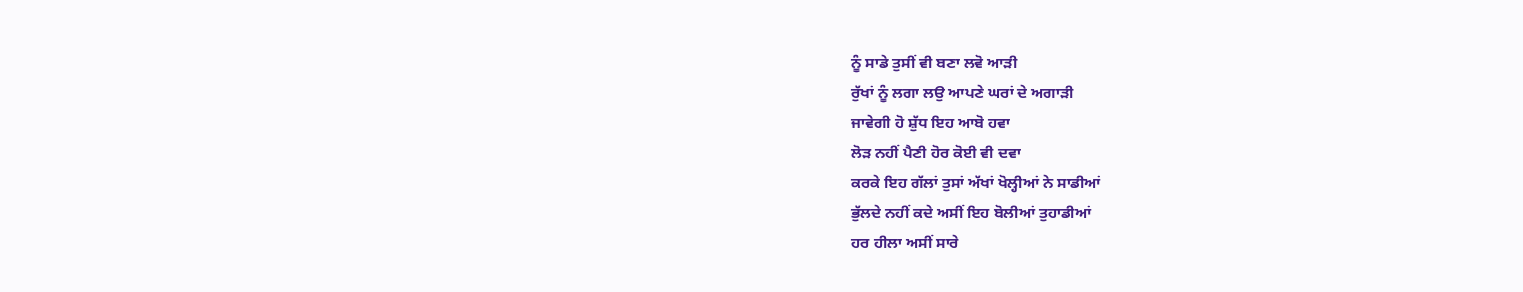ਨੂੰ ਸਾਡੇ ਤੁਸੀਂ ਵੀ ਬਣਾ ਲਵੋ ਆੜੀ
ਰੁੱਖਾਂ ਨੂੰ ਲਗਾ ਲਉ ਆਪਣੇ ਘਰਾਂ ਦੇ ਅਗਾੜੀ
ਜਾਵੇਗੀ ਹੋ ਸ਼ੁੱਧ ਇਹ ਆਬੋ ਹਵਾ
ਲੋੜ ਨਹੀਂ ਪੈਣੀ ਹੋਰ ਕੋਈ ਵੀ ਦਵਾ
ਕਰਕੇ ਇਹ ਗੱਲਾਂ ਤੁਸਾਂ ਅੱਖਾਂ ਖੋਲ੍ਹੀਆਂ ਨੇ ਸਾਡੀਆਂ
ਭੁੱਲਦੇ ਨਹੀਂ ਕਦੇ ਅਸੀਂ ਇਹ ਬੋਲੀਆਂ ਤੁਹਾਡੀਆਂ
ਹਰ ਹੀਲਾ ਅਸੀਂ ਸਾਰੇ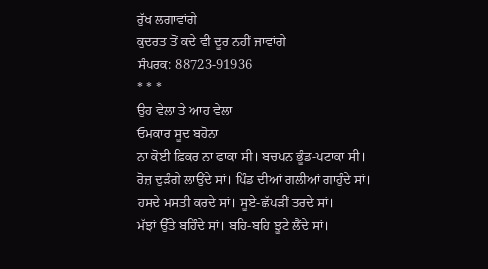ਰੁੱਖ ਲਗਾਵਾਂਗੇ
ਕੁਦਰਤ ਤੋਂ ਕਦੇ ਵੀ ਦੂਰ ਨਹੀਂ ਜਾਵਾਂਗੇ
ਸੰਪਰਕ: 88723-91936
* * *
ਉਹ ਵੇਲਾ ਤੇ ਆਹ ਵੇਲਾ
ਓਮਕਾਰ ਸੂਦ ਬਹੋਨਾ
ਨਾ ਕੋਈ ਫ਼ਿਕਰ ਨਾ ਫਾਕਾ ਸੀ। ਬਚਪਨ ਭੂੰਡ-ਪਟਾਕਾ ਸੀ।
ਰੋਜ਼ ਦੁੜੰਗੇ ਲਾਉਂਦੇ ਸਾਂ। ਪਿੰਡ ਦੀਆਂ ਗਲੀਆਂ ਗਾਹੁੰਦੇ ਸਾਂ।
ਹਸਦੇ ਮਸਤੀ ਕਰਦੇ ਸਾਂ। ਸੂਏ-ਛੱਪੜੀਂ ਤਰਦੇ ਸਾਂ।
ਮੱਝਾਂ ਉੱਤੇ ਬਹਿੰਦੇ ਸਾਂ। ਬਹਿ-ਬਹਿ ਝੂਟੇ ਲੈਂਦੇ ਸਾਂ।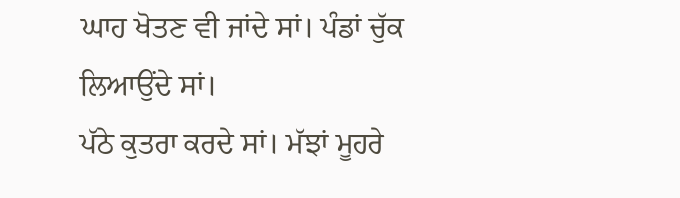ਘਾਹ ਖੋਤਣ ਵੀ ਜਾਂਦੇ ਸਾਂ। ਪੰਡਾਂ ਚੁੱਕ ਲਿਆਉਂਦੇ ਸਾਂ।
ਪੱਠੇ ਕੁਤਰਾ ਕਰਦੇ ਸਾਂ। ਮੱਝਾਂ ਮੂਹਰੇ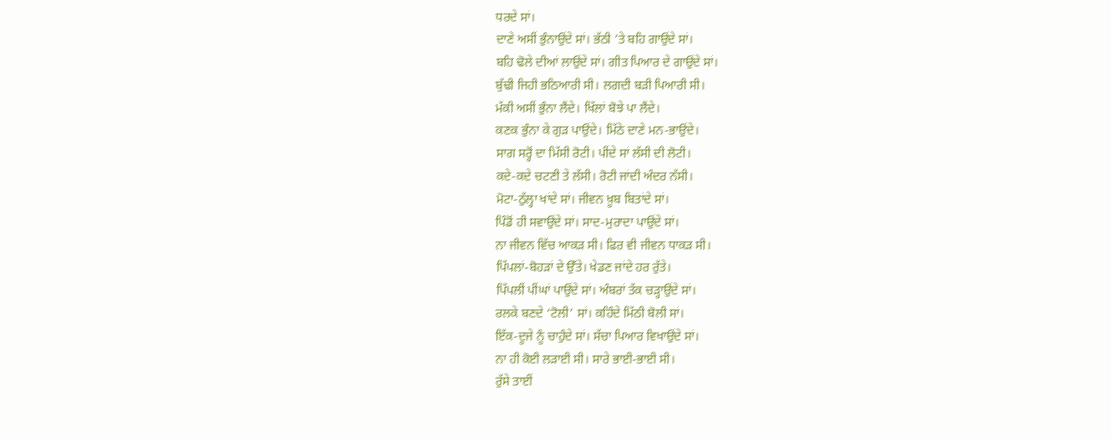ਧਰਦੇ ਸਾਂ।
ਦਾਣੇ ਅਸੀਂ ਭੁੰਨਾਉਂਦੇ ਸਾਂ। ਭੱਠੀ ’ਤੇ ਬਹਿ ਗਾਉਂਦੇ ਸਾਂ।
ਬਹਿ ਢੋਲੇ ਦੀਆਂ ਲਾਉਂਦੇ ਸਾਂ। ਗੀਤ ਪਿਆਰ ਦੇ ਗਾਉਂਦੇ ਸਾਂ।
ਬੁੱਢੀ ਜਿਹੀ ਭਠਿਆਰੀ ਸੀ। ਲਗਦੀ ਬੜੀ ਪਿਆਰੀ ਸੀ।
ਮੱਕੀ ਅਸੀਂ ਭੁੰਨਾ ਲੈਂਦੇ। ਖਿੱਲਾਂ ਬੋਝੇ ਪਾ ਲੈਂਦੇ।
ਕਣਕ ਭੁੰਨਾ ਕੇ ਗੁੜ ਪਾਉਂਦੇ। ਮਿੱਠੇ ਦਾਣੇ ਮਨ-ਭਾਉਂਦੇ।
ਸਾਗ ਸਰ੍ਹੋਂ ਦਾ ਮਿੱਸੀ ਰੋਟੀ। ਪੀਂਦੇ ਸਾਂ ਲੱਸੀ ਦੀ ਲੋਟੀ।
ਕਦੇ-ਕਦੇ ਚਟਣੀ ਤੇ ਲੱਸੀ। ਰੋਟੀ ਜਾਂਦੀ ਅੰਦਰ ਨੱਸੀ।
ਮੋਟਾ-ਠੁੱਲ੍ਹਾ ਖਾਂਦੇ ਸਾਂ। ਜੀਵਨ ਖ਼ੂਬ ਬਿਤਾਂਦੇ ਸਾਂ।
ਪਿੰਡੋਂ ਹੀ ਸਵਾਉਂਦੇ ਸਾਂ। ਸਾਦ-ਮੁਰਾਦਾ ਪਾਉਂਦੇ ਸਾਂ।
ਨਾ ਜੀਵਨ ਵਿੱਚ ਆਕੜ ਸੀ। ਫਿਰ ਵੀ ਜੀਵਨ ਧਾਕੜ ਸੀ।
ਪਿੱਪਲਾਂ-ਬੋਹੜਾਂ ਦੇ ਉੱਤੇ। ਖੇਡਣ ਜਾਂਦੇ ਹਰ ਰੁੱਤੇ।
ਪਿੱਪਲੀਂ ਪੀਂਘਾਂ ਪਾਉਂਦੇ ਸਾਂ। ਅੰਬਰਾਂ ਤੱਕ ਚੜ੍ਹਾਉਂਦੇ ਸਾਂ।
ਰਲਕੇ ਬਣਦੇ ‘ਟੋਲੀ’ ਸਾਂ। ਕਹਿੰਦੇ ਮਿੱਠੀ ਬੋਲੀ ਸਾਂ।
ਇੱਕ-ਦੂਜੇ ਨੂੰ ਚਾਹੁੰਦੇ ਸਾਂ। ਸੱਚਾ ਪਿਆਰ ਵਿਖਾਉਂਦੇ ਸਾਂ।
ਨਾ ਹੀ ਕੋਈ ਲੜਾਈ ਸੀ। ਸਾਰੇ ਭਾਈ-ਭਾਈ ਸੀ।
ਰੁੱਸੇ ਤਾਈਂ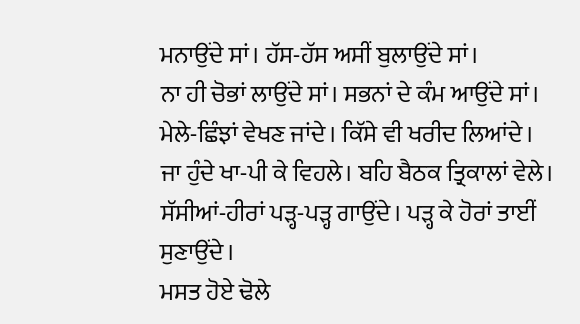ਮਨਾਉਂਦੇ ਸਾਂ। ਹੱਸ-ਹੱਸ ਅਸੀਂ ਬੁਲਾਉਂਦੇ ਸਾਂ।
ਨਾ ਹੀ ਚੋਭਾਂ ਲਾਉਂਦੇ ਸਾਂ। ਸਭਨਾਂ ਦੇ ਕੰਮ ਆਉਂਦੇ ਸਾਂ।
ਮੇਲੇ-ਛਿੰਝਾਂ ਵੇਖਣ ਜਾਂਦੇ। ਕਿੱਸੇ ਵੀ ਖਰੀਦ ਲਿਆਂਦੇ।
ਜਾ ਹੁੰਦੇ ਖਾ-ਪੀ ਕੇ ਵਿਹਲੇ। ਬਹਿ ਬੈਠਕ ਤ੍ਰਿਕਾਲਾਂ ਵੇਲੇ।
ਸੱਸੀਆਂ-ਹੀਰਾਂ ਪੜ੍ਹ-ਪੜ੍ਹ ਗਾਉਂਦੇ। ਪੜ੍ਹ ਕੇ ਹੋਰਾਂ ਤਾਈਂ ਸੁਣਾਉਂਦੇ।
ਮਸਤ ਹੋਏ ਢੋਲੇ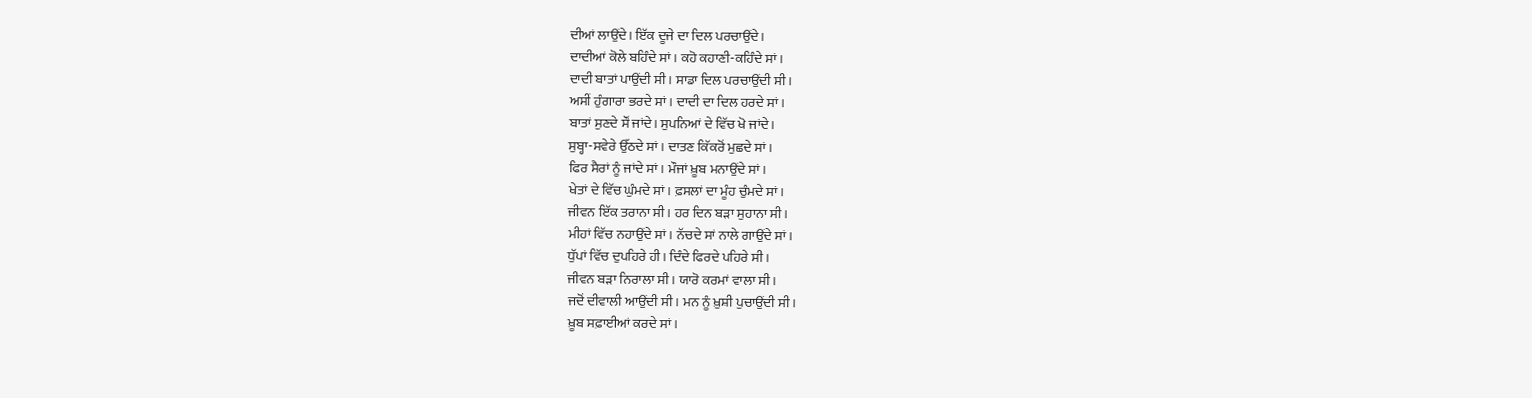ਦੀਆਂ ਲਾਉਂਦੇ। ਇੱਕ ਦੂਜੇ ਦਾ ਦਿਲ ਪਰਚਾਉਂਦੇ।
ਦਾਦੀਆਂ ਕੋਲੇ ਬਹਿੰਦੇ ਸਾਂ। ਕਹੋ ਕਹਾਣੀ-ਕਹਿੰਦੇ ਸਾਂ।
ਦਾਦੀ ਬਾਤਾਂ ਪਾਉਂਦੀ ਸੀ। ਸਾਡਾ ਦਿਲ ਪਰਚਾਉਂਦੀ ਸੀ।
ਅਸੀਂ ਹੁੰਗਾਰਾ ਭਰਦੇ ਸਾਂ। ਦਾਦੀ ਦਾ ਦਿਲ ਹਰਦੇ ਸਾਂ।
ਬਾਤਾਂ ਸੁਣਦੇ ਸੌਂ ਜਾਂਦੇ। ਸੁਪਨਿਆਂ ਦੇ ਵਿੱਚ ਖੋ ਜਾਂਦੇ।
ਸੁਬ੍ਹਾ-ਸਵੇਰੇ ਉੱਠਦੇ ਸਾਂ। ਦਾਤਣ ਕਿੱਕਰੋਂ ਮੁਛਦੇ ਸਾਂ।
ਫਿਰ ਸੈਰਾਂ ਨੂੰ ਜਾਂਦੇ ਸਾਂ। ਮੌਜਾਂ ਖ਼ੂਬ ਮਨਾਉਂਦੇ ਸਾਂ।
ਖੇਤਾਂ ਦੇ ਵਿੱਚ ਘੁੰਮਦੇ ਸਾਂ। ਫ਼ਸਲਾਂ ਦਾ ਮੂੰਹ ਚੁੰਮਦੇ ਸਾਂ।
ਜੀਵਨ ਇੱਕ ਤਰਾਨਾ ਸੀ। ਹਰ ਦਿਨ ਬੜਾ ਸੁਹਾਨਾ ਸੀ।
ਮੀਹਾਂ ਵਿੱਚ ਨਹਾਉਂਦੇ ਸਾਂ। ਨੱਚਦੇ ਸਾਂ ਨਾਲੇ ਗਾਉਂਦੇ ਸਾਂ।
ਧੁੱਪਾਂ ਵਿੱਚ ਦੁਪਹਿਰੇ ਹੀ। ਦਿੰਦੇ ਫਿਰਦੇ ਪਹਿਰੇ ਸੀ।
ਜੀਵਨ ਬੜਾ ਨਿਰਾਲਾ ਸੀ। ਯਾਰੋ ਕਰਮਾਂ ਵਾਲਾ ਸੀ।
ਜਦੋਂ ਦੀਵਾਲੀ ਆਉਂਦੀ ਸੀ। ਮਨ ਨੂੰ ਖ਼ੁਸ਼ੀ ਪੁਚਾਉਂਦੀ ਸੀ।
ਖ਼ੂਬ ਸਫ਼ਾਈਆਂ ਕਰਦੇ ਸਾਂ।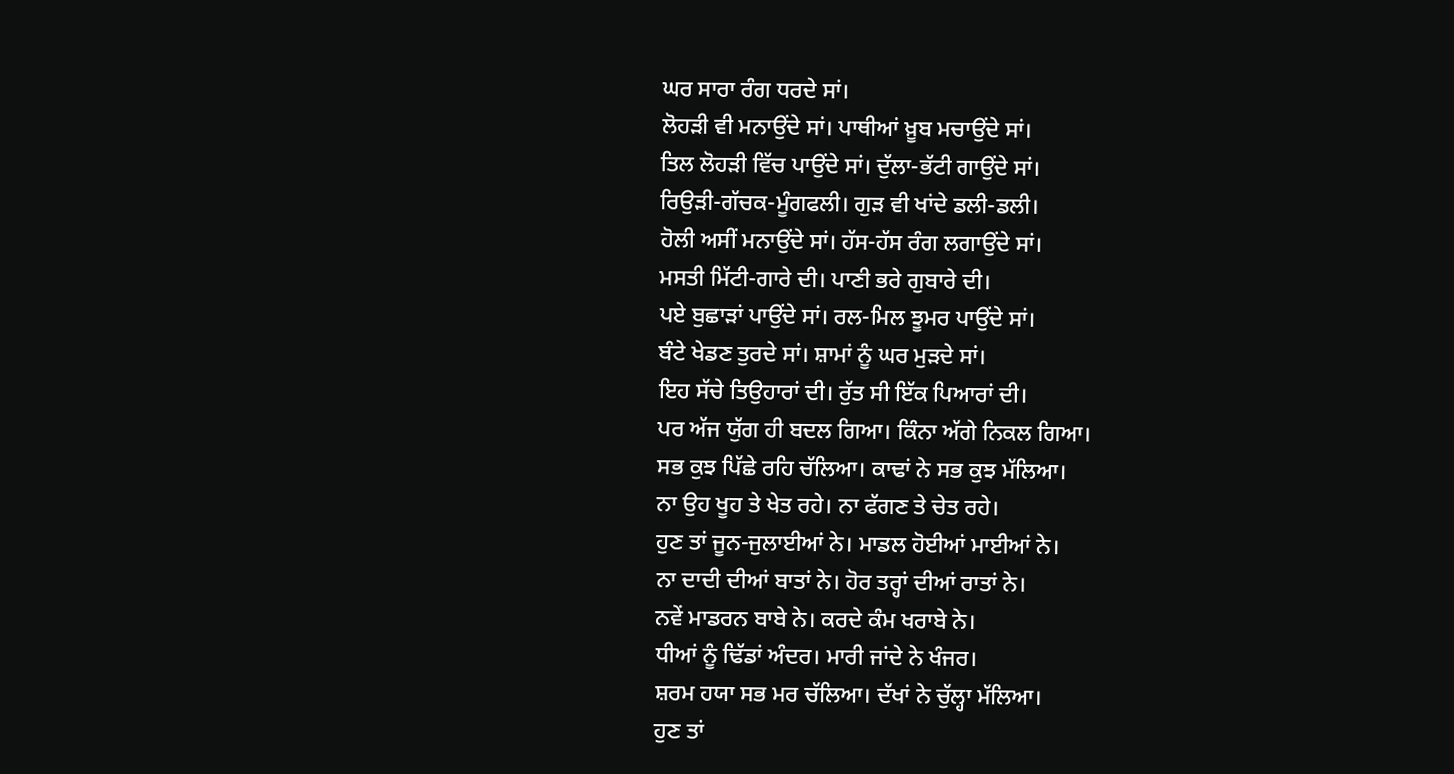ਘਰ ਸਾਰਾ ਰੰਗ ਧਰਦੇ ਸਾਂ।
ਲੋਹੜੀ ਵੀ ਮਨਾਉਂਦੇ ਸਾਂ। ਪਾਥੀਆਂ ਖ਼ੂਬ ਮਚਾਉਂਦੇ ਸਾਂ।
ਤਿਲ ਲੋਹੜੀ ਵਿੱਚ ਪਾਉਂਦੇ ਸਾਂ। ਦੁੱਲਾ-ਭੱਟੀ ਗਾਉਂਦੇ ਸਾਂ।
ਰਿਉੜੀ-ਗੱਚਕ-ਮੂੰਗਫਲੀ। ਗੁੜ ਵੀ ਖਾਂਦੇ ਡਲੀ-ਡਲੀ।
ਹੋਲੀ ਅਸੀਂ ਮਨਾਉਂਦੇ ਸਾਂ। ਹੱਸ-ਹੱਸ ਰੰਗ ਲਗਾਉਂਦੇ ਸਾਂ।
ਮਸਤੀ ਮਿੱਟੀ-ਗਾਰੇ ਦੀ। ਪਾਣੀ ਭਰੇ ਗੁਬਾਰੇ ਦੀ।
ਪਏ ਬੁਛਾੜਾਂ ਪਾਉਂਦੇ ਸਾਂ। ਰਲ-ਮਿਲ ਝੂਮਰ ਪਾਉਂਦੇ ਸਾਂ।
ਬੰਟੇ ਖੇਡਣ ਤੁਰਦੇ ਸਾਂ। ਸ਼ਾਮਾਂ ਨੂੰ ਘਰ ਮੁੜਦੇ ਸਾਂ।
ਇਹ ਸੱਚੇ ਤਿਉਹਾਰਾਂ ਦੀ। ਰੁੱਤ ਸੀ ਇੱਕ ਪਿਆਰਾਂ ਦੀ।
ਪਰ ਅੱਜ ਯੁੱਗ ਹੀ ਬਦਲ ਗਿਆ। ਕਿੰਨਾ ਅੱਗੇ ਨਿਕਲ ਗਿਆ।
ਸਭ ਕੁਝ ਪਿੱਛੇ ਰਹਿ ਚੱਲਿਆ। ਕਾਢਾਂ ਨੇ ਸਭ ਕੁਝ ਮੱਲਿਆ।
ਨਾ ਉਹ ਖੂਹ ਤੇ ਖੇਤ ਰਹੇ। ਨਾ ਫੱਗਣ ਤੇ ਚੇਤ ਰਹੇ।
ਹੁਣ ਤਾਂ ਜੂਨ-ਜੁਲਾਈਆਂ ਨੇ। ਮਾਡਲ ਹੋਈਆਂ ਮਾਈਆਂ ਨੇ।
ਨਾ ਦਾਦੀ ਦੀਆਂ ਬਾਤਾਂ ਨੇ। ਹੋਰ ਤਰ੍ਹਾਂ ਦੀਆਂ ਰਾਤਾਂ ਨੇ।
ਨਵੇਂ ਮਾਡਰਨ ਬਾਬੇ ਨੇ। ਕਰਦੇ ਕੰਮ ਖਰਾਬੇ ਨੇ।
ਧੀਆਂ ਨੂੰ ਢਿੱਡਾਂ ਅੰਦਰ। ਮਾਰੀ ਜਾਂਦੇ ਨੇ ਖੰਜਰ।
ਸ਼ਰਮ ਹਯਾ ਸਭ ਮਰ ਚੱਲਿਆ। ਦੱਖਾਂ ਨੇ ਚੁੱਲ੍ਹਾ ਮੱਲਿਆ।
ਹੁਣ ਤਾਂ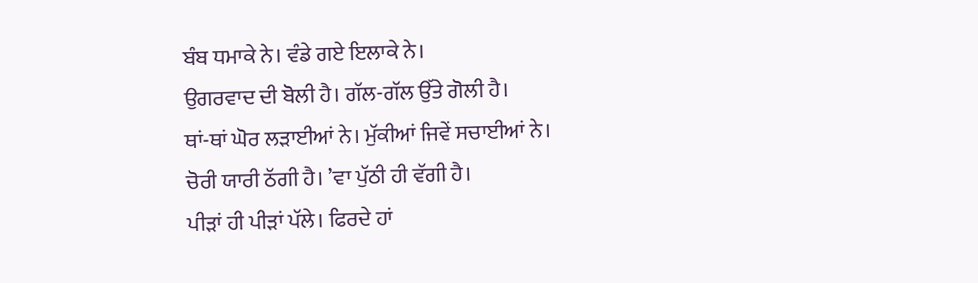ਬੰਬ ਧਮਾਕੇ ਨੇ। ਵੰਡੇ ਗਏ ਇਲਾਕੇ ਨੇ।
ਉਗਰਵਾਦ ਦੀ ਬੋਲੀ ਹੈ। ਗੱਲ-ਗੱਲ ਉੱਤੇ ਗੋਲੀ ਹੈ।
ਥਾਂ-ਥਾਂ ਘੋਰ ਲੜਾਈਆਂ ਨੇ। ਮੁੱਕੀਆਂ ਜਿਵੇਂ ਸਚਾਈਆਂ ਨੇ।
ਚੋਰੀ ਯਾਰੀ ਠੱਗੀ ਹੈ। ’ਵਾ ਪੁੱਠੀ ਹੀ ਵੱਗੀ ਹੈ।
ਪੀੜਾਂ ਹੀ ਪੀੜਾਂ ਪੱਲੇ। ਫਿਰਦੇ ਹਾਂ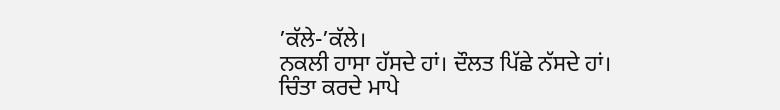’ਕੱਲੇ-’ਕੱਲੇ।
ਨਕਲੀ ਹਾਸਾ ਹੱਸਦੇ ਹਾਂ। ਦੌਲਤ ਪਿੱਛੇ ਨੱਸਦੇ ਹਾਂ।
ਚਿੰਤਾ ਕਰਦੇ ਮਾਪੇ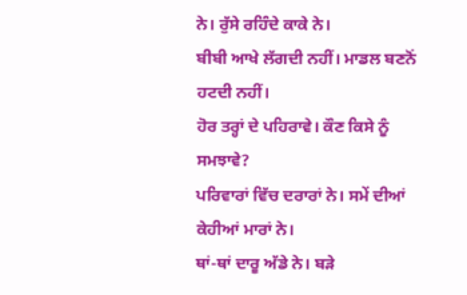ਨੇ। ਰੁੱਸੇ ਰਹਿੰਦੇ ਕਾਕੇ ਨੇ।
ਬੀਬੀ ਆਖੇ ਲੱਗਦੀ ਨਹੀਂ। ਮਾਡਲ ਬਣਨੋਂ ਹਟਦੀ ਨਹੀਂ।
ਹੋਰ ਤਰ੍ਹਾਂ ਦੇ ਪਹਿਰਾਵੇ। ਕੌਣ ਕਿਸੇ ਨੂੰ ਸਮਝਾਵੇ?
ਪਰਿਵਾਰਾਂ ਵਿੱਚ ਦਰਾਰਾਂ ਨੇ। ਸਮੇਂ ਦੀਆਂ ਕੇਹੀਆਂ ਮਾਰਾਂ ਨੇ।
ਥਾਂ-ਥਾਂ ਦਾਰੂ ਅੱਡੇ ਨੇ। ਬੜੇ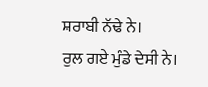ਸ਼ਰਾਬੀ ਨੱਢੇ ਨੇ।
ਰੁਲ ਗਏ ਮੁੰਡੇ ਦੇਸੀ ਨੇ।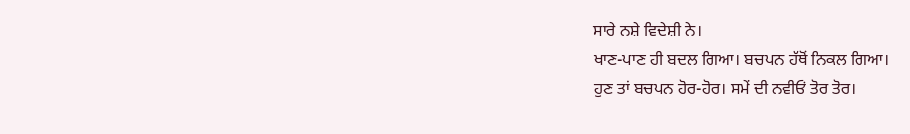ਸਾਰੇ ਨਸ਼ੇ ਵਿਦੇਸ਼ੀ ਨੇ।
ਖਾਣ-ਪਾਣ ਹੀ ਬਦਲ ਗਿਆ। ਬਚਪਨ ਹੱਥੋਂ ਨਿਕਲ ਗਿਆ।
ਹੁਣ ਤਾਂ ਬਚਪਨ ਹੋਰ-ਹੋਰ। ਸਮੇਂ ਦੀ ਨਵੀਓਂ ਤੋਰ ਤੋਰ।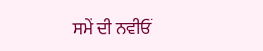ਸਮੇਂ ਦੀ ਨਵੀਓਂ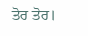ਤੋਰ ਤੋਰ।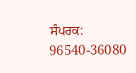ਸੰਪਰਕ: 96540-36080